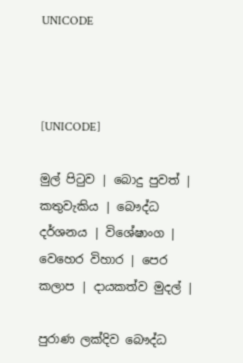UNICODE



[UNICODE]

මුල් පිටුව | බොදු පුවත් | කතුවැකිය | බෞද්ධ දර්ශනය | විශේෂාංග | වෙහෙර විහාර | පෙර කලාප | දායකත්ව මුදල් |

පුරාණ ලක්දිව බෞද්ධ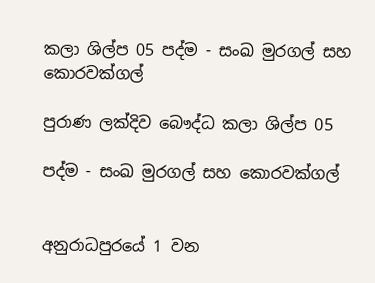කලා ශිල්ප 05 පද්ම - සංඛ මුරගල් සහ කොරවක්ගල්

පුරාණ ලක්දිව බෞද්ධ කලා ශිල්ප 05

පද්ම - සංඛ මුරගල් සහ කොරවක්ගල්


අනුරාධපුරයේ 1 වන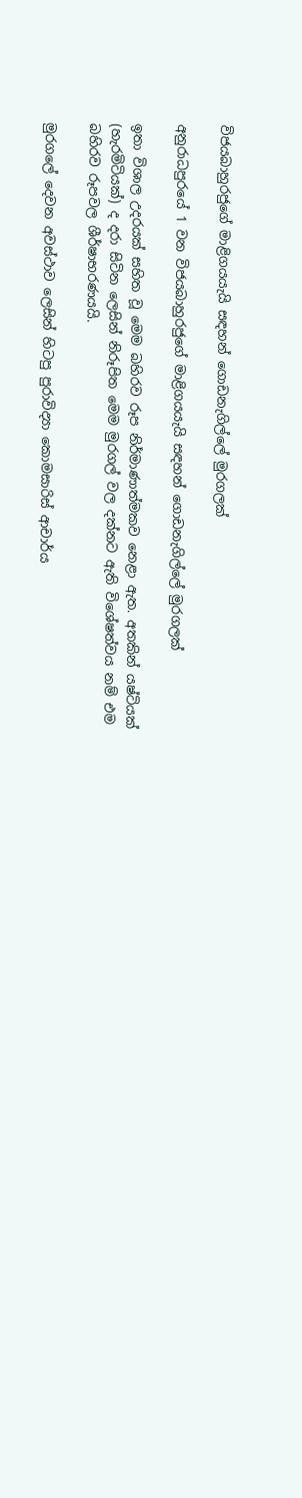විජයබාහුරජුගේ මාළිගයයැයි සඳහන් ගොඩනැගිල්ලේ මුරගලක්

අනුරාධපුරයේ 1 වන විජයබාහුරජුගේ මාළිගයයැයි සඳහන් ගොඩනැගිල්ලේ මුරගලක්

ඉතා විශාල උදරයක් සහිත වූ මෙම බහිරව රූප නිර්මාණාත්මකව නෙළා ඇත. අතකින් යෂ්ටියක් (හැරමිටියක්) ද දරා සිටින ලෙසින් නිරූපිත මෙම මුරගල් වල දක්නට ඇති විශේෂත්වය නම් එම බහිරව රූපවල ශීර්ෂාභරණයයි.

මුරගලේ දෙවන අවස්ථාව ලෙසින් හිටපු පුරාවිද්‍යා කොමසාරිස් ආචාර්ය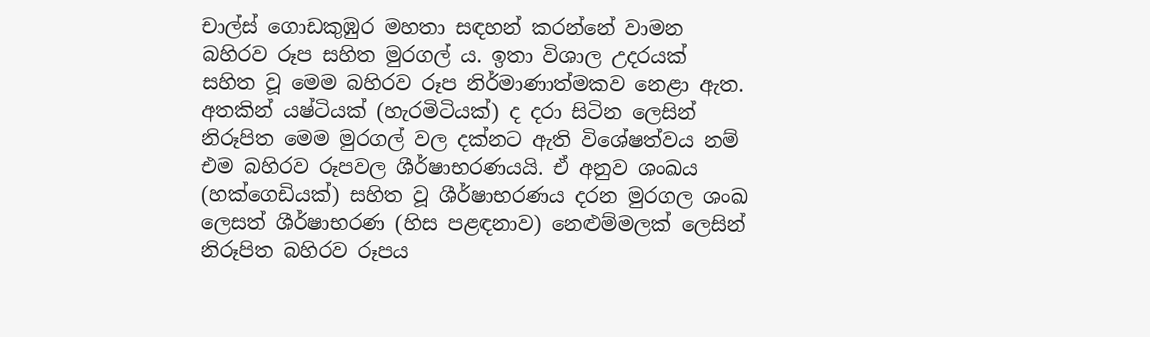චාල්ස් ගොඩකුඹුර මහතා සඳහන් කරන්නේ වාමන බහිරව රූප සහිත මුරගල් ය. ඉතා විශාල උදරයක් සහිත වූ මෙම බහිරව රූප නිර්මාණාත්මකව නෙළා ඇත. අතකින් යෂ්ටියක් (හැරමිටියක්) ද දරා සිටින ලෙසින් නිරූපිත මෙම මුරගල් වල දක්නට ඇති විශේෂත්වය නම් එම බහිරව රූපවල ශීර්ෂාභරණයයි. ඒ අනුව ශංඛය (හක්ගෙඩියක්) සහිත වූ ශීර්ෂාභරණය දරන මුරගල ශංඛ ලෙසත් ශීර්ෂාභරණ (හිස පළඳනාව) නෙළුම්මලක් ලෙසින් නිරූපිත බහිරව රූපය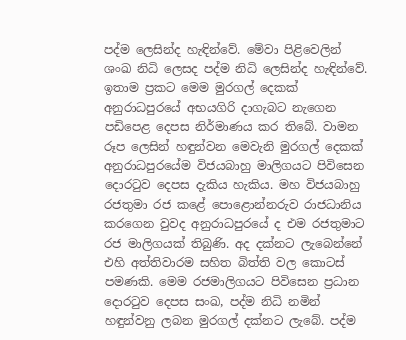පද්ම ලෙසින්ද හැඳින්වේ. මේවා පිළිවෙලින් ශංඛ නිධි ලෙසද පද්ම නිධි ලෙසින්ද හැඳින්වේ. ඉතාම ප්‍රකට මෙම මුරගල් දෙකක් අනුරාධපුරයේ අභයගිරි දාගැබට නැගෙන පඩිපෙළ දෙපස නිර්මාණය කර තිබේ. වාමන රූප ලෙසින් හඳුන්වන මෙවැනි මුරගල් දෙකක් අනුරාධපුරයේම විජයබාහු මාලිගයට පිවිසෙන දොරටුව දෙපස දැකිය හැකිය. මහ විජයබාහු රජතුමා රජ කළේ පොළොන්නරුව රාජධානිය කරගෙන වුවද අනුරාධපුරයේ ද එම රජතුමාට රජ මාලිගයක් තිබුණි. අද දක්නට ලැබෙන්නේ එහි අත්තිවාරම සහිත බිත්ති වල කොටස් පමණකි. මෙම රජමාලිගයට පිවිසෙන ප්‍රධාන දොරටුව දෙපස සංඛ, පද්ම නිධි නමින් හඳුන්වනු ලබන මුරගල් දක්නට ලැබේ. පද්ම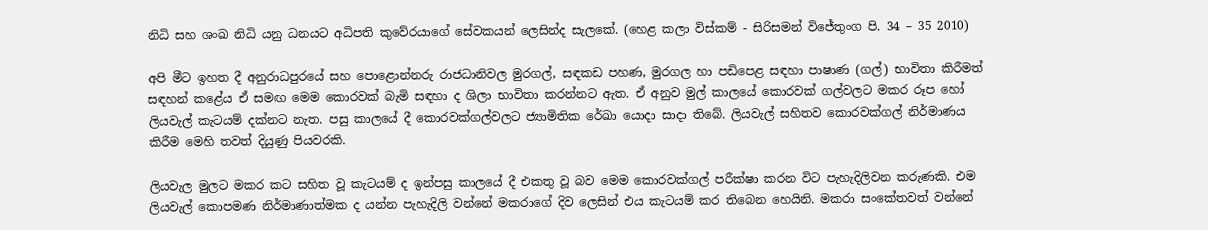නිධි සහ ශංඛ නිධි යනු ධනයට අධිපති කුවේරයාගේ සේවකයන් ලෙසින්ද සැලකේ. (හෙළ කලා විස්කම් - සිරිසමන් විජේතුංග පි. 34 – 35 2010)

අපි මීට ඉහත දී අනුරාධපුරයේ සහ පොළොන්නරු රාජධානිවල මුරගල්, සඳකඩ පහණ, මුරගල හා පඩිපෙළ සඳහා පාෂාණ (ගල්) භාවිතා කිරීමත් සඳහන් කළේය ඒ සමඟ මෙම කොරවක් බැමි සඳහා ද ශිලා භාවිතා කරන්නට ඇත. ඒ අනුව මුල් කාලයේ කොරවක් ගල්වලට මකර රූප හෝ ලියවැල් කැටයම් දක්නට නැත. පසු කාලයේ දී කොරවක්ගල්වලට ජ්‍යාමිතික රේඛා යොදා සාදා තිබේ. ලියවැල් සහිතව කොරවක්ගල් නිර්මාණය කිරීම මෙහි තවත් දියුණු පියවරකි.

ලියවැල මුලට මකර කට සහිත වූ කැටයම් ද ඉන්පසු කාලයේ දී එකතු වූ බව මෙම කොරවක්ගල් පරීක්ෂා කරන විට පැහැදිලිවන කරුණකි. එම ලියවැල් කොපමණ නිර්මාණාත්මක ද යන්න පැහැදිලි වන්නේ මකරාගේ දිව ලෙසින් එය කැටයම් කර තිබෙන හෙයිනි. මකරා සංකේතවත් වන්නේ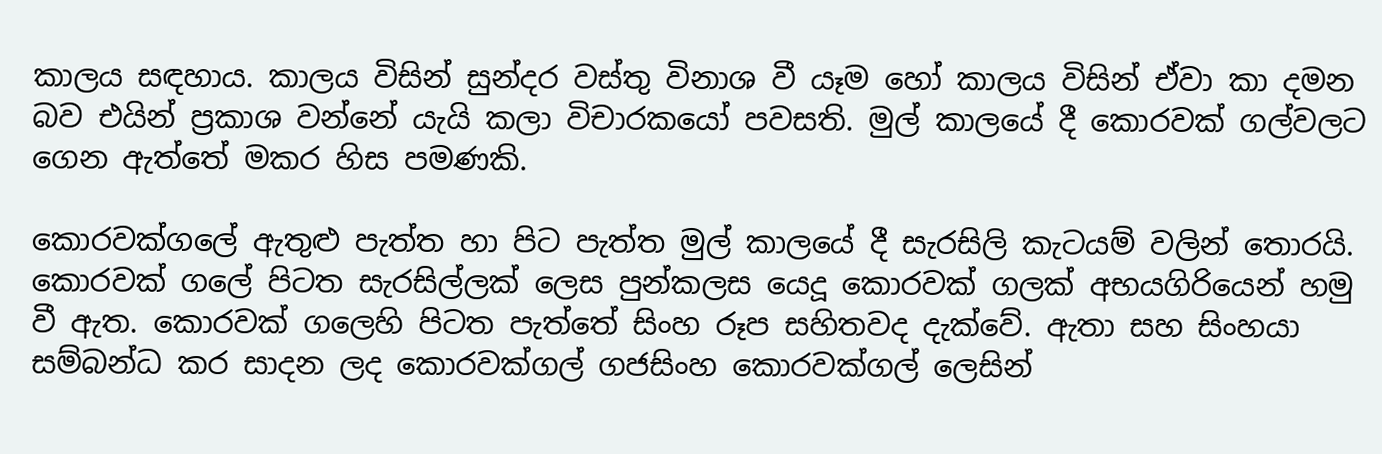කාලය සඳහාය. කාලය විසින් සුන්දර වස්තු විනාශ වී යෑම හෝ කාලය විසින් ඒවා කා දමන බව එයින් ප්‍රකාශ වන්නේ යැයි කලා විචාරකයෝ පවසති. මුල් කාලයේ දී කොරවක් ගල්වලට ගෙන ඇත්තේ මකර හිස පමණකි.

කොරවක්ගලේ ඇතුළු පැත්ත හා පිට පැත්ත මුල් කාලයේ දී සැරසිලි කැටයම් වලින් තොරයි. කොරවක් ගලේ පිටත සැරසිල්ලක් ලෙස පුන්කලස යෙදූ කොරවක් ගලක් අභයගිරියෙන් හමු වී ඇත. කොරවක් ගලෙහි පිටත පැත්තේ සිංහ රූප සහිතවද දැක්වේ. ඇතා සහ සිංහයා සම්බන්ධ කර සාදන ලද කොරවක්ගල් ගජසිංහ කොරවක්ගල් ලෙසින්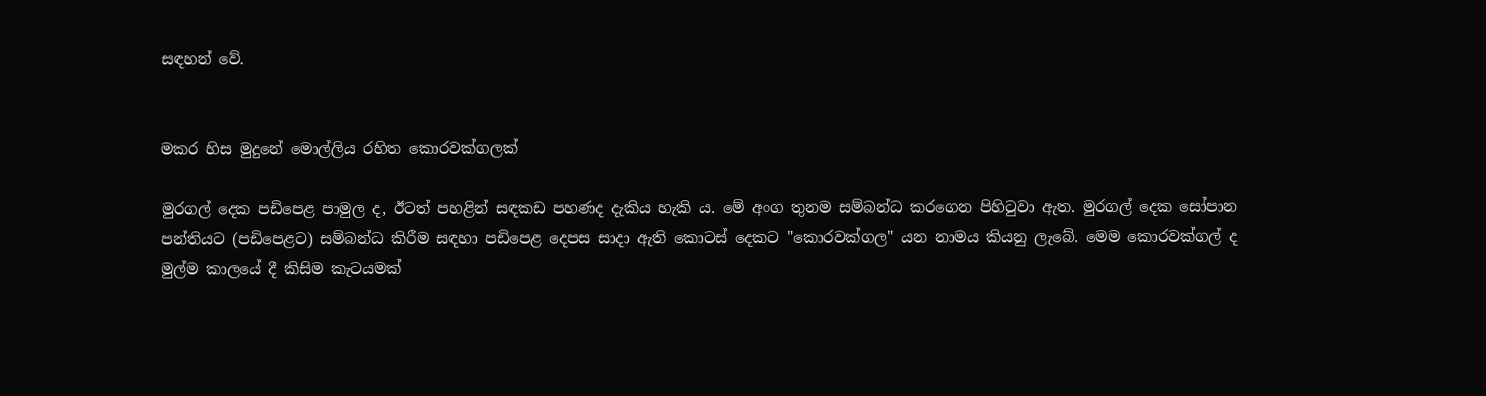සඳහන් වේ.


මකර හිස මුදුනේ මොල්ලිය රහිත කොරවක්ගලක්

මුරගල් දෙක පඩිපෙළ පාමුල ද, ඊටත් පහළින් සඳකඩ පහණද දැකිය හැකි ය. මේ අංග තුනම සම්බන්ධ කරගෙන පිහිටුවා ඇත. මුරගල් දෙක සෝපාන පන්තියට (පඩිපෙළට) සම්බන්ධ කිරීම සඳහා පඩිපෙළ දෙපස සාදා ඇති කොටස් දෙකට "කොරවක්ගල" යන නාමය කියනු ලැබේ. මෙම කොරවක්ගල් ද මුල්ම කාලයේ දී කිසිම කැටයමක්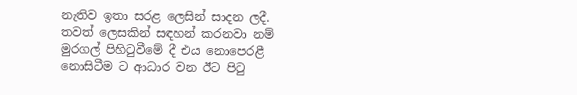නැතිව ඉතා සරළ ලෙසින් සාදන ලදී. තවත් ලෙසකින් සඳහන් කරනවා නම් මුරගල් පිහිටුවීමේ දී එය නොපෙරළී නොසිටීම ට ආධාර වන ඊට පිටු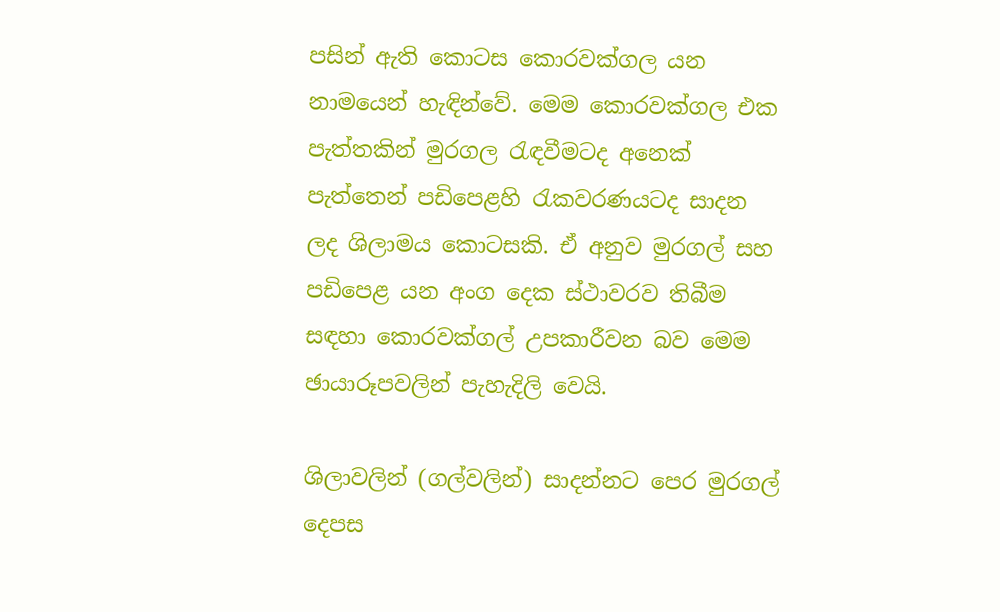පසින් ඇති කොටස කොරවක්ගල යන නාමයෙන් හැඳින්වේ. මෙම කොරවක්ගල එක පැත්තකින් මුරගල රැඳවීමටද අනෙක් පැත්තෙන් පඩිපෙළහි රැකවරණයටද සාදන ලද ශිලාමය කොටසකි. ඒ අනුව මුරගල් සහ පඩිපෙළ යන අංග දෙක ස්ථාවරව තිබීම සඳහා කොරවක්ගල් උපකාරීවන බව මෙම ඡායාරූපවලින් පැහැදිලි වෙයි.

ශිලාවලින් (ගල්වලින්) සාදන්නට පෙර මුරගල් දෙපස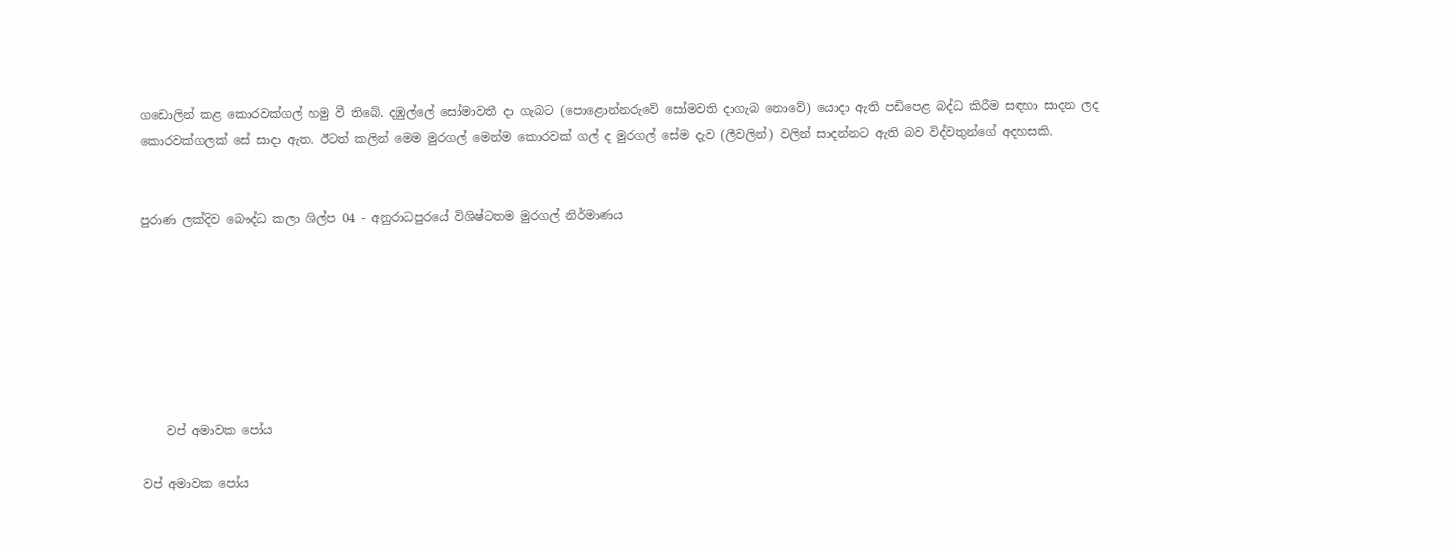ගඩොලින් කළ කොරවක්ගල් හමු වී තිබේ. දඹුල්ලේ සෝමාවතී දා ගැබට (පොළොන්නරුවේ සෝමවති දාගැබ නොවේ) යොදා ඇති පඩිපෙළ බද්ධ කිරීම සඳහා සාදන ලද කොරවක්ගලක් සේ සාදා ඇත. ඊටත් කලින් මෙම මුරගල් මෙන්ම කොරවක් ගල් ද මුරගල් සේම දැව (ලීවලින්) වලින් සාදන්නට ඇති බව විද්වතුන්ගේ අදහසකි.


පුරාණ ලක්දිව බෞද්ධ කලා ශිල්ප 04 - අනුරාධපුරයේ විශිෂ්ටතම මුරගල් නිර්මාණය







    වප් අමාවක පෝය

වප් අමාවක පෝය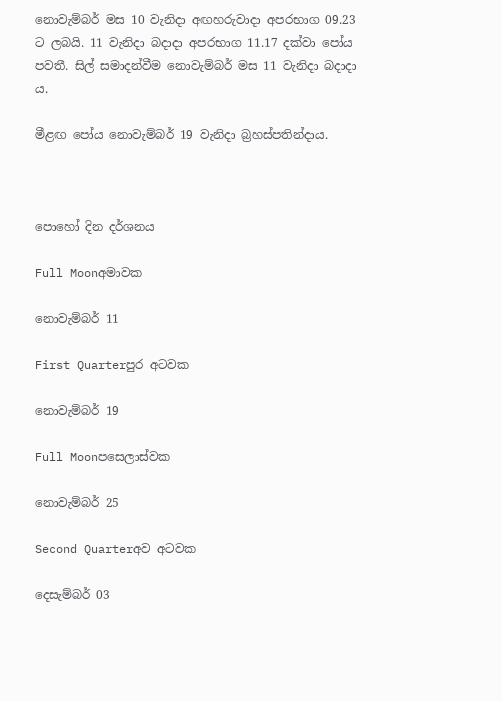නොවැම්බර් මස 10 වැනිදා අඟහරුවාදා අපරභාග 09.23 ට ලබයි. 11 වැනිදා බදාදා අපරභාග 11.17 දක්වා පෝය පවතී. සිල් සමාදන්වීම නොවැම්බර් මස 11 වැනිදා බදාදා ය.

මීළඟ පෝය නොවැම්බර් 19 වැනිදා බ්‍රහස්පතින්දාය.



පොහෝ දින දර්ශනය

Full Moonඅමාවක

නොවැම්බර් 11

First Quarterපුර අටවක

නොවැම්බර් 19

Full Moonපසෙලාස්වක

නොවැම්බර් 25

Second Quarterඅව අටවක

දෙසැම්බර් 03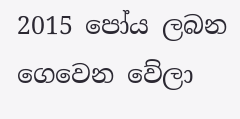2015 පෝය ලබන ගෙවෙන වේලා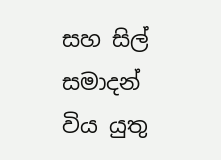සහ සිල් සමාදන් විය යුතු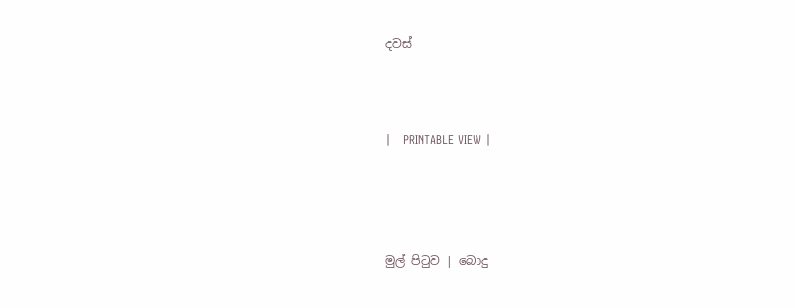දවස්



|   PRINTABLE VIEW |




මුල් පිටුව | බොදු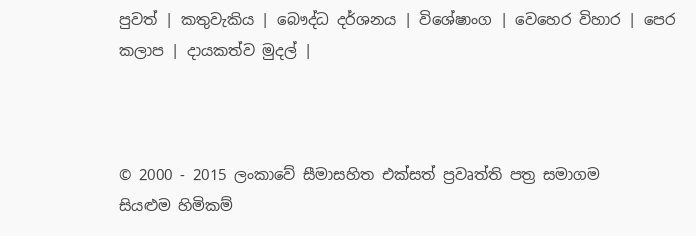පුවත් | කතුවැකිය | බෞද්ධ දර්ශනය | විශේෂාංග | වෙහෙර විහාර | පෙර කලාප | දායකත්ව මුදල් |



© 2000 - 2015 ලංකාවේ සීමාසහිත එක්සත් ප්‍රවෘත්ති පත්‍ර සමාගම
සියළුම හිමිකම්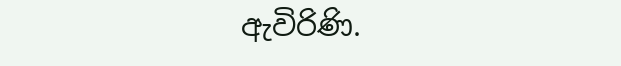ඇවිරිණි.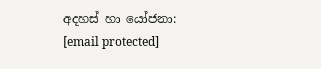අදහස් හා යෝජනා: [email protected]